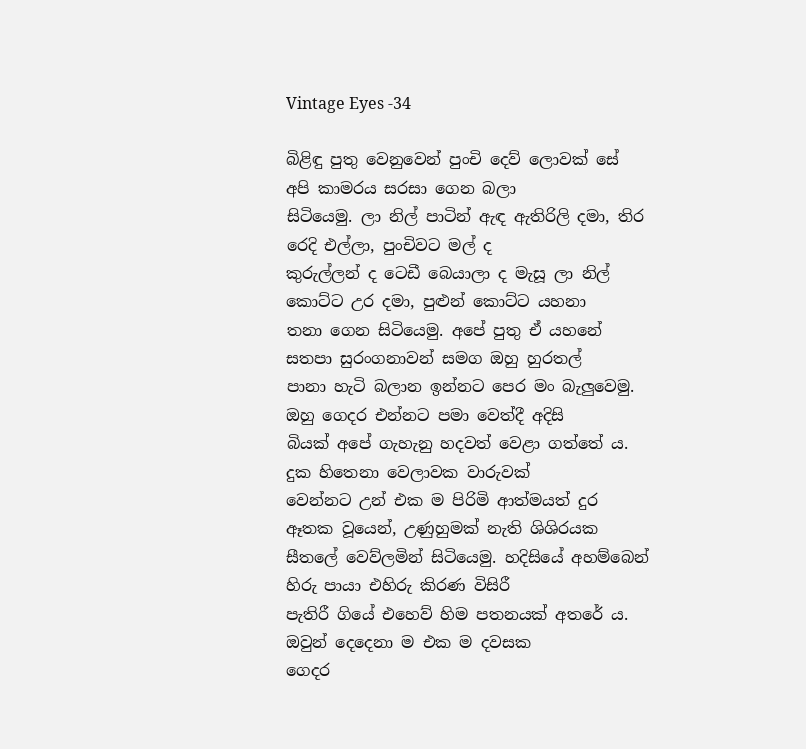Vintage Eyes -34

බිළිඳු පුතු වෙනුවෙන් පුංචි දෙව් ලොවක් සේ අපි කාමරය සරසා ගෙන බලා
සිටියෙමු. ලා නිල් පාටින් ඇඳ ඇතිරිලි දමා, තිර රෙදි එල්ලා, පුංචිවට මල් ද
කුරුල්ලන් ද ටෙඩී බෙයාලා ද මැසූ ලා නිල් කොට්ට උර දමා, පුළුන් කොට්ට යහනා
තනා ගෙන සිටියෙමු. අපේ පුතු ඒ යහනේ සතපා සුරංගනාවන් සමග ඔහු හුරතල්
පානා හැටි බලාන ඉන්නට පෙර මං බැලුවෙමු. ඔහු ගෙදර එන්නට පමා වෙත්දී අදිසි
බියක් අපේ ගැහැනු හදවත් වෙළා ගත්තේ ය. දුක හිතෙනා වෙලාවක වාරුවක්
වෙන්නට උන් එක ම පිරිමි ආත්මයත් දුර ඈතක වූයෙන්, උණුහුමක් නැති ශිශිරයක
සීතලේ වෙව්ලමින් සිටියෙමු. හදිසියේ අහම්බෙන් හිරු පායා එහිරු කිරණ විසිරී
පැතිරී ගියේ එහෙව් හිම පතනයක් අතරේ ය. ඔවුන් දෙදෙනා ම එක ම දවසක
ගෙදර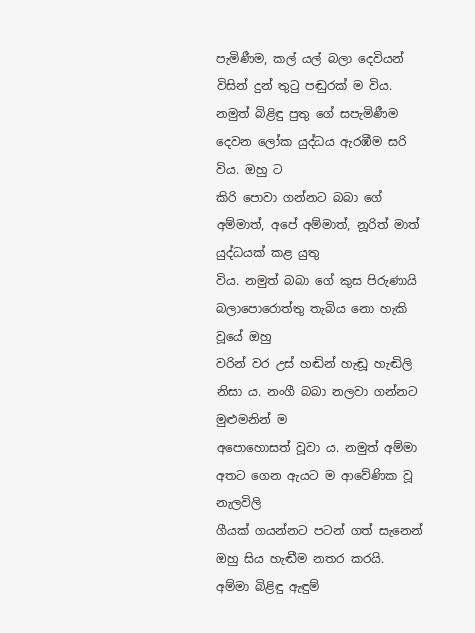පැමිණීම, කල් යල් බලා දෙවියන් විසින් දුන් තුටු පඬුරක් ම විය.
නමුත් බිළිඳු පුතු ගේ සපැමිණීම දෙවන ලෝක යුද්ධය ඇරඹීම සරි විය. ඔහු ට
කිරි පොවා ගන්නට බබා ගේ අම්මාත්, අපේ අම්මාත්, නූරිත් මාත් යුද්ධයක් කළ යුතු
විය. නමුත් බබා ගේ කුස පිරුණායි බලාපොරොත්තු තැබිය නො හැකි වූයේ ඔහු
වරින් වර උස් හඬින් හැඬූ හැඬිලි නිසා ය. නංගී බබා නලවා ගන්නට මුළුමනින් ම
අපොහොසත් වූවා ය. නමුත් අම්මා අතට ගෙන ඇයට ම ආවේණික වූ නැලවිලි
ගීයක් ගයන්නට පටන් ගත් සැනෙන් ඔහු සිය හැඬීම නතර කරයි.
අම්මා බිළිඳු ඇඳුම්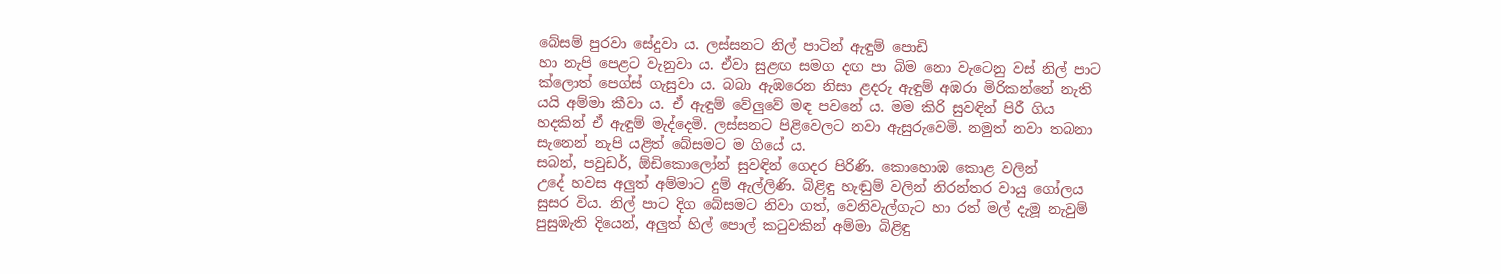බේසම් පුරවා සේදුවා ය. ලස්සනට නිල් පාටින් ඇඳුම් පොඩි
හා නැපි පෙළට වැනුවා ය. ඒවා සුළඟ සමග දඟ පා බිම නො වැටෙනු වස් නිල් පාට
ක්ලොත් පෙග්ස් ගැසුවා ය. බබා ඇඹරෙන නිසා ළදරු ඇඳුම් අඹරා මිරිකන්නේ නැති
යයි අම්මා කීවා ය. ඒ ඇඳුම් වේලුවේ මඳ පවනේ ය. මම කිරි සුවඳින් පිරී ගිය
හදකින් ඒ ඇඳුම් මැද්දෙමි. ලස්සනට පිළිවෙලට නවා ඇසුරුවෙමි. නමුත් නවා තබනා
සැනෙන් නැපි යළිත් බේසමට ම ගියේ ය.
සබන්, පවුඩර්, ඕඩිකොලෝන් සුවඳින් ගෙදර පිරිණි. කොහොඹ කොළ වලින්
උදේ හවස අලුත් අම්මාට දුම් ඇල්ලිණි. බිළිඳු හැඬුම් වලින් නිරන්තර වායු ගෝලය
සුසර විය. නිල් පාට දිග බේසමට නිවා ගත්, වෙනිවැල්ගැට හා රත් මල් දැමූ නැවුම්
පුසුඹැති දියෙන්, අලුත් හිල් පොල් කටුවකින් අම්මා බිළිඳු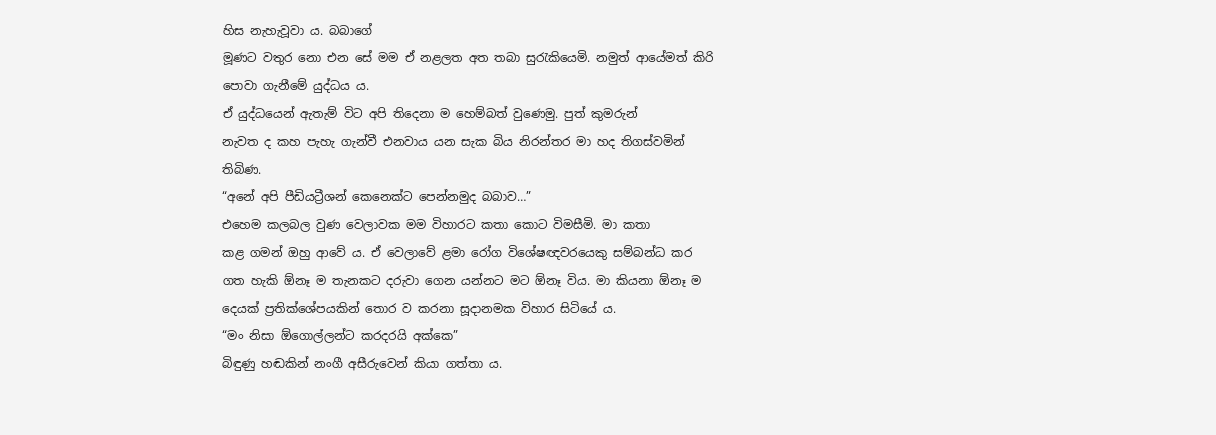හිස නැහැවූවා ය. බබාගේ
මූණට වතුර නො එන සේ මම ඒ නළලත අත තබා සුරැකියෙමි. නමුත් ආයේමත් කිරි
පොවා ගැනීමේ යුද්ධය ය.
ඒ යුද්ධයෙන් ඇතැම් විට අපි තිදෙනා ම හෙම්බත් වුණෙමු. පුත් කුමරුන්
නැවත ද කහ පැහැ ගැන්වී එනවාය යන සැක බිය නිරන්තර මා හද තිගස්වමින්
තිබිණ.
“අනේ අපි පීඩියට්‍රීශන් කෙනෙක්ට පෙන්නමුද බබාව…”
එහෙම කලබල වුණ වෙලාවක මම විහාරට කතා කොට විමසීමි. මා කතා
කළ ගමන් ඔහු ආවේ ය. ඒ වෙලාවේ ළමා රෝග විශේෂඥවරයෙකු සම්බන්ධ කර
ගත හැකි ඕනෑ ම තැනකට දරුවා ගෙන යන්නට මට ඕනෑ විය. මා කියනා ඕනෑ ම
දෙයක් ප්‍රතික්ශේපයකින් තොර ව කරනා සූදානමක විහාර සිටියේ ය.
“මං නිසා ඕගොල්ලන්ට කරදරයි අක්කෙ”
බිඳුණු හඬකින් නංගී අසීරුවෙන් කියා ගත්තා ය.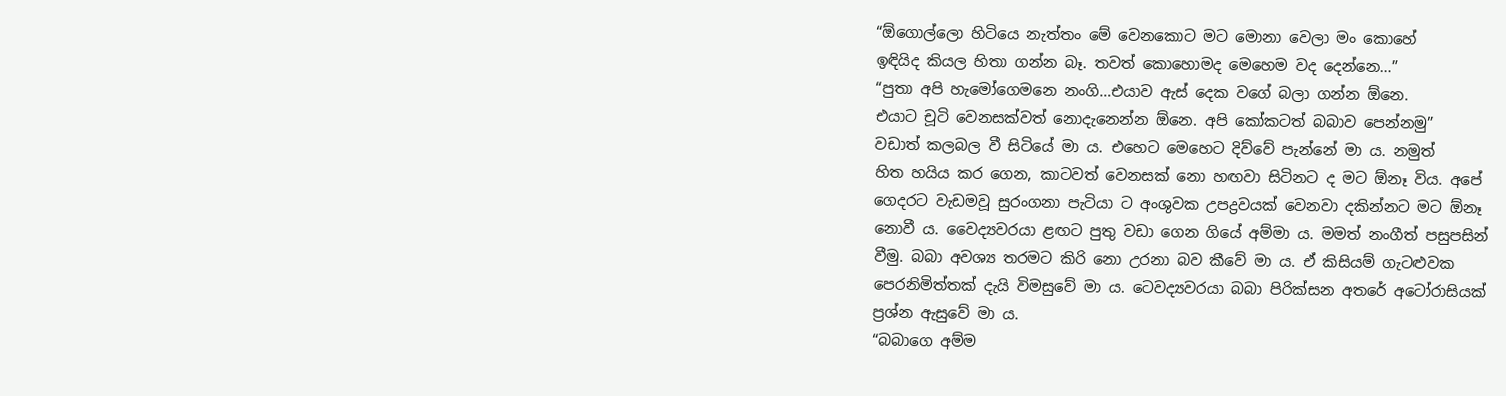“ඕගොල්ලො හිටියෙ නැත්තං මේ වෙනකොට මට මොනා වෙලා මං කොහේ
ඉඳියිද කියල හිතා ගන්න බෑ. තවත් කොහොමද මෙහෙම වද දෙන්නෙ…”
“පුතා අපි හැමෝගෙමනෙ නංගි…එයාව ඇස් දෙක වගේ බලා ගන්න ඕනෙ.
එයාට චූටි වෙනසක්වත් නොදැනෙන්න ඕනෙ. අපි කෝකටත් බබාව පෙන්නමු”
වඩාත් කලබල වී සිටියේ මා ය. එහෙට මෙහෙට දිව්වේ පැන්නේ මා ය. නමුත්
හිත හයිය කර ගෙන, කාටවත් වෙනසක් නො හඟවා සිටිනට ද මට ඕනෑ විය. අපේ
ගෙදරට වැඩමවූ සුරංගනා පැටියා ට අංශුවක උපද්‍රවයක් වෙනවා දකින්නට මට ඕනෑ
නොවී ය. වෛද්‍යවරයා ළඟට පුතු වඩා ගෙන ගියේ අම්මා ය. මමත් නංගීත් පසුපසින්
වීමු. බබා අවශ්‍ය තරමට කිරි නො උරනා බව කීවේ මා ය. ඒ කිසියම් ගැටළුවක
පෙරනිමිත්තක් දැයි විමසුවේ මා ය. ටෙවද්‍යවරයා බබා පිරික්සන අතරේ අටෝරාසියක්
ප්‍රශ්න ඇසුවේ මා ය.
“බබාගෙ අම්ම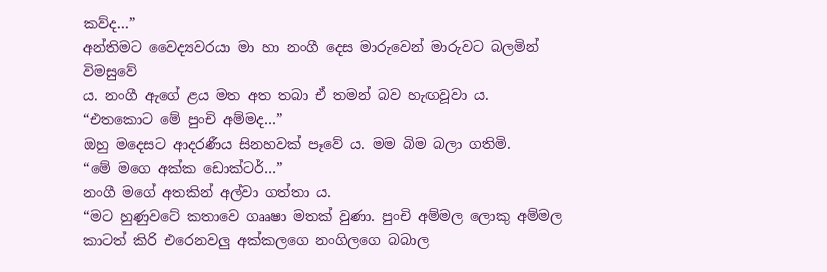කව්ද…”
අන්තිමට වෛද්‍යවරයා මා හා නංගී දෙස මාරුවෙන් මාරුවට බලමින් විමසුවේ
ය. නංගී ඇගේ ළය මත අත තබා ඒ තමන් බව හැඟවූවා ය.
“එතකොට මේ පුංචි අම්මද…”
ඔහු මදෙසට ආදරණීය සිනහවක් පෑවේ ය. මම බිම බලා ගතිමි.
“මේ මගෙ අක්ක ඩොක්ටර්…”
නංගී මගේ අතකින් අල්වා ගත්තා ය.
“මට හුණුවටේ කතාවෙ ගෲෂා මතක් වුණා. පුංචි අම්මල ලොකු අම්මල
කාටත් කිරි එරෙනවලු අක්කලගෙ නංගිලගෙ බබාල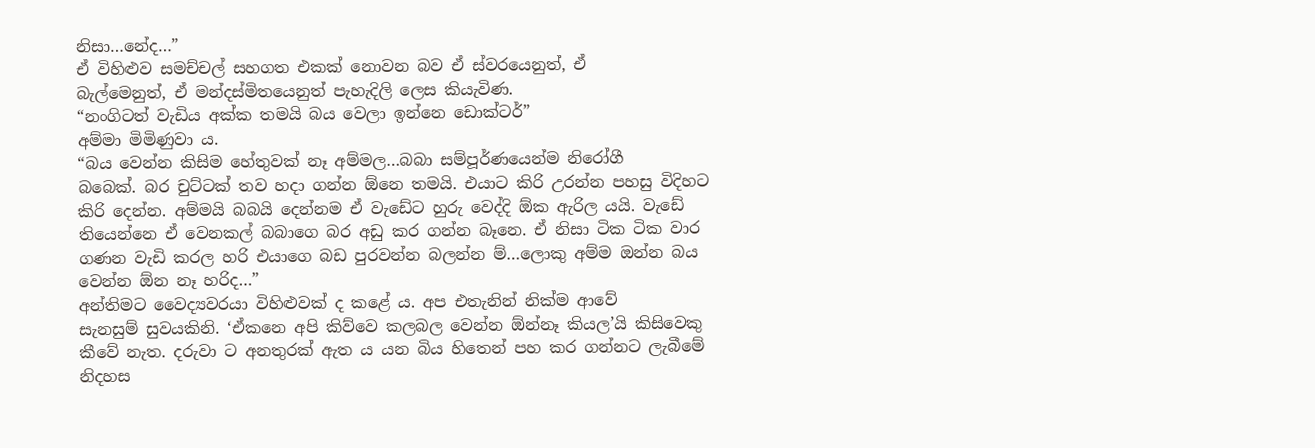නිසා…නේද…”
ඒ විහිළුව සමච්චල් සහගත එකක් නොවන බව ඒ ස්වරයෙනුත්, ඒ
බැල්මෙනුත්, ඒ මන්දස්මිතයෙනුත් පැහැදිලි ලෙස කියැවිණ.
“නංගිටත් වැඩිය අක්ක තමයි බය වෙලා ඉන්නෙ ඩොක්ටර්”
අම්මා මිමිණුවා ය.
“බය වෙන්න කිසිම හේතුවක් නෑ අම්මල…බබා සම්පූර්ණයෙන්ම නිරෝගී
බබෙක්. බර චුට්ටක් තව හදා ගන්න ඕනෙ තමයි. එයාට කිරි උරන්න පහසු විදිහට
කිරි දෙන්න. අම්මයි බබයි දෙන්නම ඒ වැඩේට හුරු වෙද්දි ඕක ඇරිල යයි. වැඩේ
තියෙන්නෙ ඒ වෙනකල් බබාගෙ බර අඩු කර ගන්න බෑනෙ. ඒ නිසා ටික ටික වාර
ගණන වැඩි කරල හරි එයාගෙ බඩ පුරවන්න බලන්න ම්…ලොකු අම්ම ඔන්න බය
වෙන්න ඕන නෑ හරිද…”
අන්තිමට වෛද්‍යවරයා විහිළුවක් ද කළේ ය. අප එතැනින් නික්ම ආවේ
සැනසුම් සුවයකිනි. ‘ඒකනෙ අපි කිව්වෙ කලබල වෙන්න ඕන්නෑ කියල’යි කිසිවෙකු
කීවේ නැත. දරුවා ට අනතුරක් ඇත ය යන බිය හිතෙන් පහ කර ගන්නට ලැබීමේ
නිදහස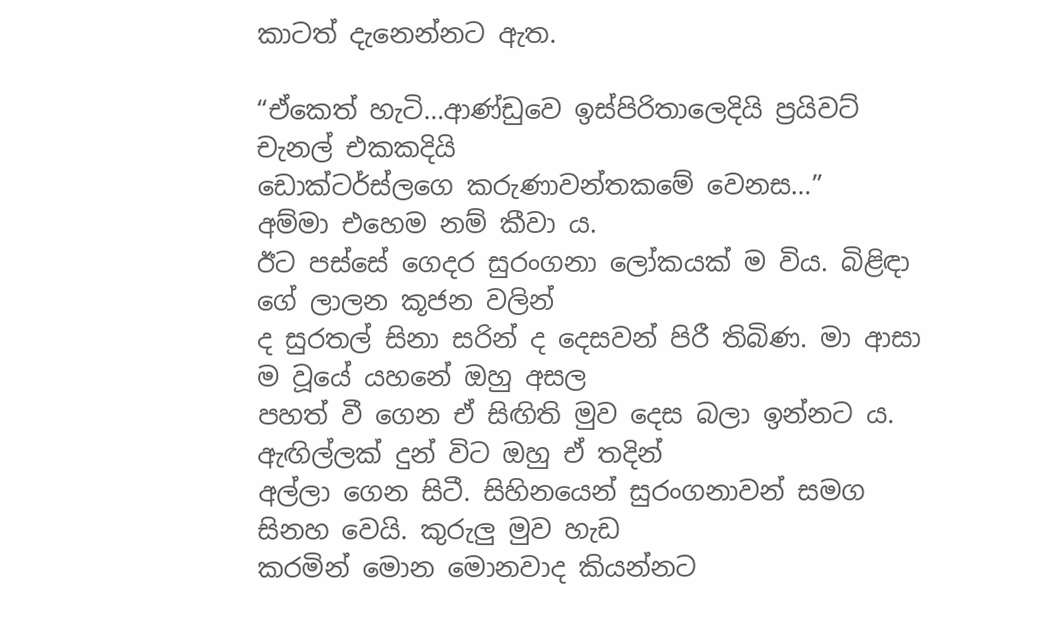කාටත් දැනෙන්නට ඇත.

“ඒකෙත් හැටි…ආණ්ඩුවෙ ඉස්පිරිතාලෙදියි ප්‍රයිවට් චැනල් එකකදියි
ඩොක්ටර්ස්ලගෙ කරුණාවන්තකමේ වෙනස…”
අම්මා එහෙම නම් කීවා ය.
ඊට පස්සේ ගෙදර සුරංගනා ලෝකයක් ම විය. බිළිඳා ගේ ලාලන කූජන වලින්
ද සුරතල් සිනා සරින් ද දෙසවන් පිරී තිබිණ. මා ආසා ම වූයේ යහනේ ඔහු අසල
පහත් වී ගෙන ඒ සිඟිති මුව දෙස බලා ඉන්නට ය. ඇඟිල්ලක් දුන් විට ඔහු ඒ තදින්
අල්ලා ගෙන සිටී. සිහිනයෙන් සුරංගනාවන් සමග සිනහ වෙයි. කුරුලු මුව හැඩ
කරමින් මොන මොනවාද කියන්නට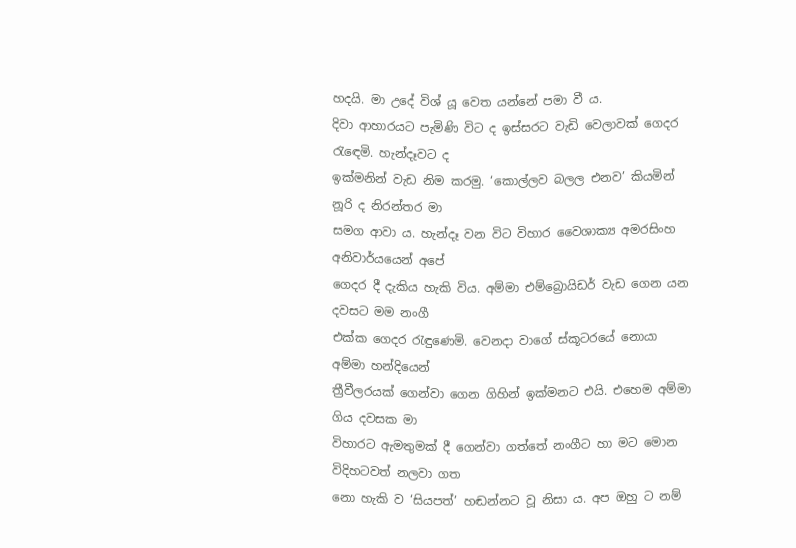හදයි. මා උදේ විශ් යූ වෙත යන්නේ පමා වී ය.
දිවා ආහාරයට පැමිණි විට ද ඉස්සරට වැඩි වෙලාවක් ගෙදර රැඳෙමි. හැන්දෑවට ද
ඉක්මනින් වැඩ නිම කරමු. ‘කොල්ලව බලල එනව’ කියමින් නූරි ද නිරන්තර මා
සමග ආවා ය. හැන්දෑ වන විට විහාර වෛශාක්‍ය අමරසිංහ අනිවාර්යයෙන් අපේ
ගෙදර දී දැකිය හැකි විය. අම්මා එම්බ්‍රොයිඩර් වැඩ ගෙන යන දවසට මම නංගී
එක්ක ගෙදර රැඳුණෙමි. වෙනදා වාගේ ස්කූටරයේ නොයා අම්මා හන්දියෙන්
ත්‍රීවීලරයක් ගෙන්වා ගෙන ගිහින් ඉක්මනට එයි. එහෙම අම්මා ගිය දවසක මා
විහාරට ඇමතුමක් දී ගෙන්වා ගත්තේ නංගීට හා මට මොන විදිහටවත් නලවා ගත
නො හැකි ව ‘සියපත්’ හඬන්නට වූ නිසා ය. අප ඔහු ට නම්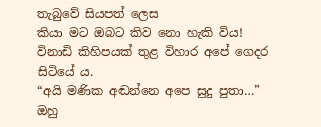තැබුවේ සියපත් ලෙස
කියා මට ඔබට කිව නො හැකි විය!
විනාඩි කිහිපයක් තුළ විහාර අපේ ගෙදර සිටියේ ය.
“අයි මණික අඬන්නෙ අපෙ සුදු පුතා…”
ඔහු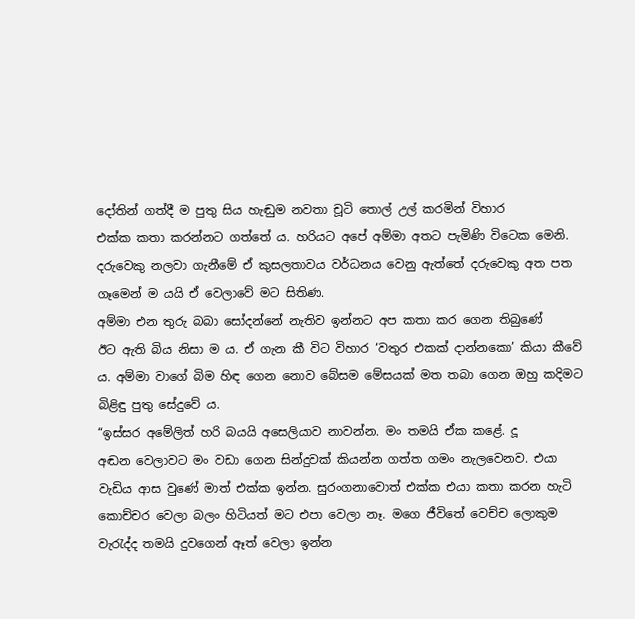දෝතින් ගත්දී ම පුතු සිය හැඬුම නවතා චූටි තොල් උල් කරමින් විහාර
එක්ක කතා කරන්නට ගත්තේ ය. හරියට අපේ අම්මා අතට පැමිණි විටෙක මෙනි.
දරුවෙකු නලවා ගැනීමේ ඒ කුසලතාවය වර්ධනය වෙනු ඇත්තේ දරුවෙකු අත පත
ගෑමෙන් ම යයි ඒ වෙලාවේ මට සිතිණ.
අම්මා එන තුරු බබා සෝදන්නේ නැතිව ඉන්නට අප කතා කර ගෙන තිබුණේ
ඊට ඇති බිය නිසා ම ය. ඒ ගැන කී විට විහාර ‘වතුර එකක් දාන්නකො’ කියා කීවේ
ය. අම්මා වාගේ බිම හිඳ ගෙන නොව බේසම මේසයක් මත තබා ගෙන ඔහු කදිමට
බිළිඳු පුතු සේදුවේ ය.
“ඉස්සර අමේලිත් හරි බයයි අසෙලියාව නාවන්න. මං තමයි ඒක කළේ. දූ
අඬන වෙලාවට මං වඩා ගෙන සින්දුවක් කියන්න ගත්ත ගමං නැලවෙනව. එයා
වැඩිය ආස වුණේ මාත් එක්ක ඉන්න. සුරංගනාවොත් එක්ක එයා කතා කරන හැටි
කොච්චර වෙලා බලං හිටියත් මට එපා වෙලා නෑ. මගෙ ජීවිතේ වෙච්ච ලොකුම
වැරැද්ද තමයි දුවගෙන් ඈත් වෙලා ඉන්න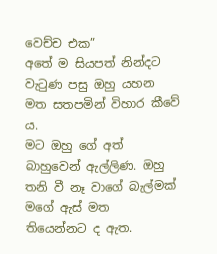වෙච්ච එක”
අතේ ම සියපත් නින්දට වැටුණ පසු ඔහු යහන මත සතපමින් විහාර කීවේ ය.
මට ඔහු ගේ අත් බාහුවෙන් ඇල්ලිණ. ඔහු තනි වී නෑ වාගේ බැල්මක් මගේ ඇස් මත
තියෙන්නට ද ඇත.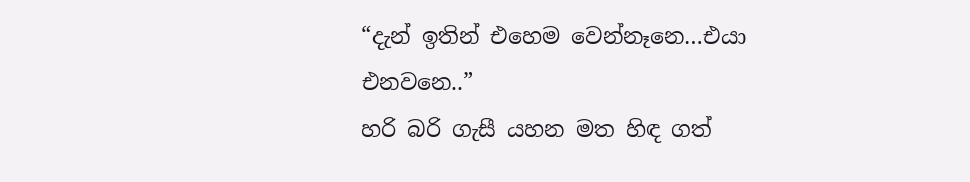“දැන් ඉතින් එහෙම වෙන්නෑනෙ…එයා එනවනෙ..”
හරි බරි ගැසී යහන මත හිඳ ගත්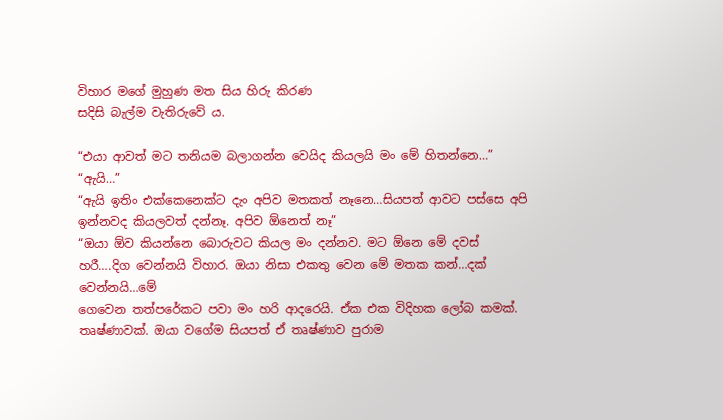විහාර මගේ මුහුණ මත සිය හිරු කිරණ
සදිසි බැල්ම වැතිරුවේ ය.

“එයා ආවත් මට තනියම බලාගන්න වෙයිද කියලයි මං මේ හිතන්නෙ…”
“ඇයි…”
“ඇයි ඉතිං එක්කෙනෙක්ට දැං අපිව මතකත් නෑනෙ…සියපත් ආවට පස්සෙ අපි
ඉන්නවද කියලවත් දන්නෑ. අපිව ඕනෙත් නෑ”
“ඔයා ඕව කියන්නෙ බොරුවට කියල මං දන්නව. මට ඕනෙ මේ දවස්
හරී….දිග වෙන්නයි විහාර. ඔයා නිසා එකතු වෙන මේ මතක කන්…දක් වෙන්නයි…මේ
ගෙවෙන තත්පරේකට පවා මං හරි ආදරෙයි. ඒක එක විදිහක ලෝබ කමක්.
තෘෂ්ණාවක්. ඔයා වගේම සියපත් ඒ තෘෂ්ණාව පුරාම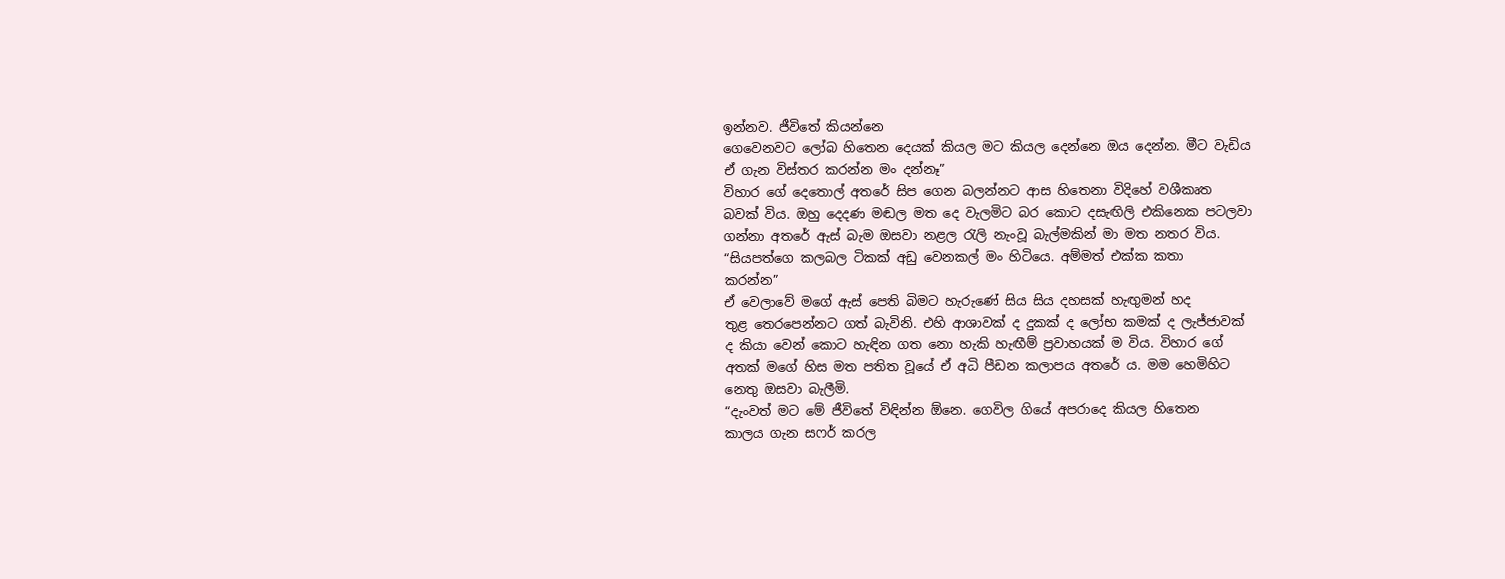ඉන්නව. ජීවිතේ කියන්නෙ
ගෙවෙනවට ලෝබ හිතෙන දෙයක් කියල මට කියල දෙන්නෙ ඔය දෙන්න. මීට වැඩිය
ඒ ගැන විස්තර කරන්න මං දන්නෑ”
විහාර ගේ දෙතොල් අතරේ සිප ගෙන බලන්නට ආස හිතෙනා විදිහේ වශීකෘත
බවක් විය. ඔහු දෙදණ මඬල මත දෙ වැලමිට බර කොට දසැඟිලි එකිනෙක පටලවා
ගන්නා අතරේ ඇස් බැම ඔසවා නළල රැලි නැංවූ බැල්මකින් මා මත නතර විය.
“සියපත්ගෙ කලබල ටිකක් අඩු වෙනකල් මං හිටියෙ. අම්මත් එක්ක කතා
කරන්න”
ඒ වෙලාවේ මගේ ඇස් පෙති බිමට හැරුණේ සිය සිය දහසක් හැඟුමන් හද
තුළ තෙරපෙන්නට ගත් බැවිනි. එහි ආශාවක් ද දුකක් ද ලෝභ කමක් ද ලැජ්ජාවක්
ද කියා වෙන් කොට හැඳින ගත නො හැකි හැඟීම් ප්‍රවාහයක් ම විය. විහාර ගේ
අතක් මගේ හිස මත පතිත වූයේ ඒ අධි පීඩන කලාපය අතරේ ය. මම හෙමිහිට
නෙතු ඔසවා බැලීමි.
“දැංවත් මට මේ ජීවිතේ විඳින්න ඕනෙ. ගෙවිල ගියේ අපරාදෙ කියල හිතෙන
කාලය ගැන සෆර් කරල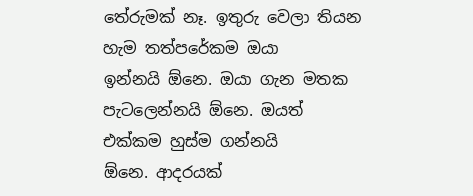තේරුමක් නෑ. ඉතුරු වෙලා තියන හැම තත්පරේකම ඔයා
ඉන්නයි ඕනෙ. ඔයා ගැන මතක පැටලෙන්නයි ඕනෙ. ඔයත් එක්කම හුස්ම ගන්නයි
ඕනෙ. ආදරයක්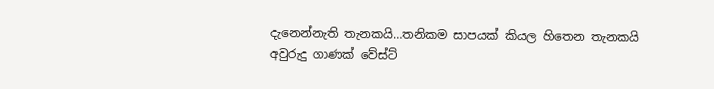දැනෙන්නැති තැනකයි…තනිකම සාපයක් කියල හිතෙන තැනකයි
අවුරුදු ගාණක් වේස්ට්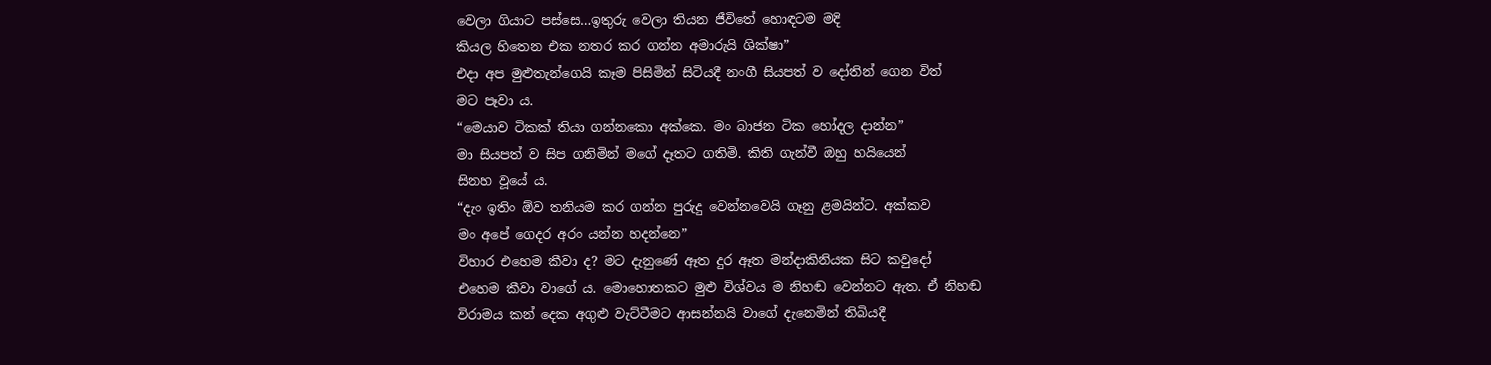වෙලා ගියාට පස්සෙ…ඉතුරු වෙලා තියන ජීවිතේ හොඳටම මදි
කියල හිතෙන එක නතර කර ගන්න අමාරුයි ශික්ෂා”
එදා අප මුළුතැන්ගෙයි කෑම පිසිමින් සිටියදී නංගී සියපත් ව දෝතින් ගෙන විත්
මට පෑවා ය.
“මෙයාව ටිකක් තියා ගන්නකො අක්කෙ. මං බාජන ටික හෝදල දාන්න”
මා සියපත් ව සිප ගනිමින් මගේ දෑතට ගතිමි. කිති ගැන්වී ඔහු හයියෙන්
සිනහ වූයේ ය.
“දැං ඉතිං ඕව තනියම කර ගන්න පුරුදු වෙන්නවෙයි ගෑනු ළමයින්ට. අක්කව
මං අපේ ගෙදර අරං යන්න හදන්නෙ”
විහාර එහෙම කීවා ද? මට දැනුණේ ඈත දුර ඈත මන්දාකිනියක සිට කවුදෝ
එහෙම කීවා වාගේ ය. මොහොතකට මුළු විශ්වය ම නිහඬ වෙන්නට ඇත. ඒ නිහඬ
විරාමය කන් දෙක අගුළු වැට්ටීමට ආසන්නයි වාගේ දැනෙමින් තිබියදී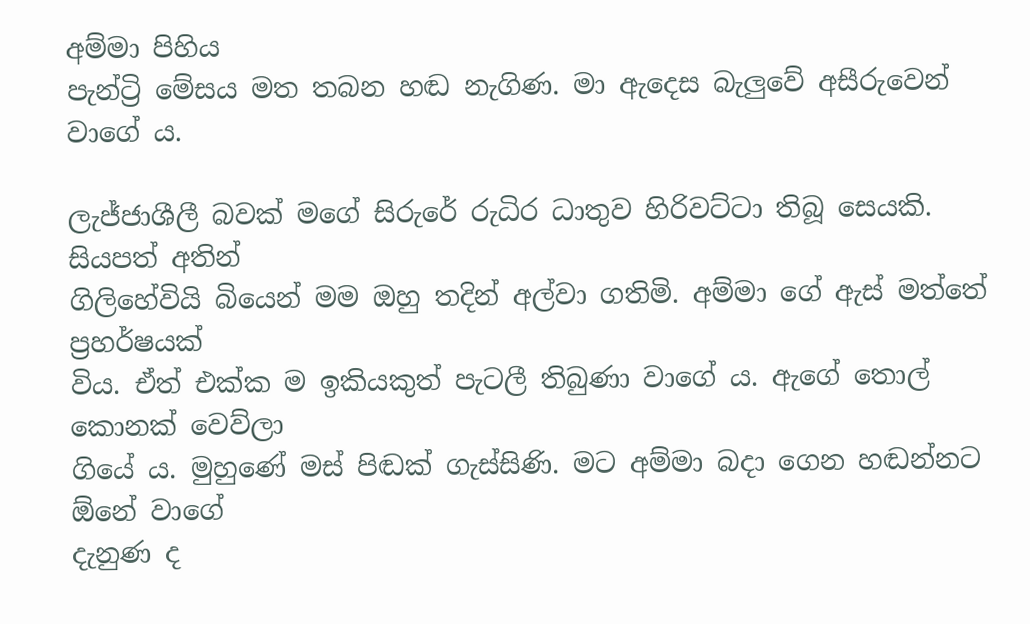අම්මා පිහිය
පැන්ට්‍රි මේසය මත තබන හඬ නැගිණ. මා ඇදෙස බැලුවේ අසීරුවෙන් වාගේ ය.

ලැජ්ජාශීලී බවක් මගේ සිරුරේ රුධිර ධාතුව හිරිවට්ටා තිබූ සෙයකි. සියපත් අතින්
ගිලිහේවියි බියෙන් මම ඔහු තදින් අල්වා ගතිමි. අම්මා ගේ ඇස් මත්තේ ප්‍රහර්ෂයක්
විය. ඒත් එක්ක ම ඉකියකුත් පැටලී තිබුණා වාගේ ය. ඇගේ තොල් කොනක් වෙව්ලා
ගියේ ය. මුහුණේ මස් පිඬක් ගැස්සිණි. මට අම්මා බදා ගෙන හඬන්නට ඕනේ වාගේ
දැනුණ ද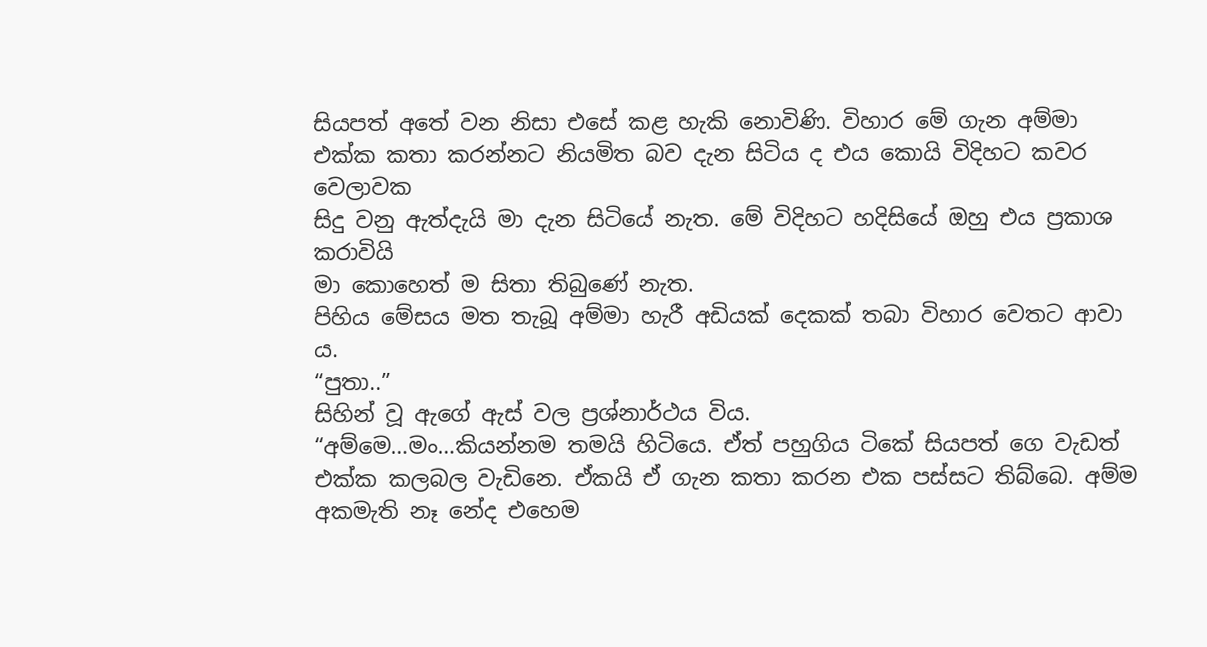සියපත් අතේ වන නිසා එසේ කළ හැකි නොවිණි. විහාර මේ ගැන අම්මා
එක්ක කතා කරන්නට නියමිත බව දැන සිටිය ද එය කොයි විදිහට කවර වෙලාවක
සිදු වනු ඇත්දැයි මා දැන සිටියේ නැත. මේ විදිහට හදිසියේ ඔහු එය ප්‍රකාශ කරාවියි
මා කොහෙත් ම සිතා තිබුණේ නැත.
පිහිය මේසය මත තැබූ අම්මා හැරී අඩියක් දෙකක් තබා විහාර වෙතට ආවා
ය.
“පුතා..”
සිහින් වූ ඇගේ ඇස් වල ප්‍රශ්නාර්ථය විය.
“අම්මෙ…මං…කියන්නම තමයි හිටියෙ. ඒත් පහුගිය ටිකේ සියපත් ගෙ වැඩත්
එක්ක කලබල වැඩිනෙ. ඒකයි ඒ ගැන කතා කරන එක පස්සට තිබ්බෙ. අම්ම
අකමැති නෑ නේද එහෙම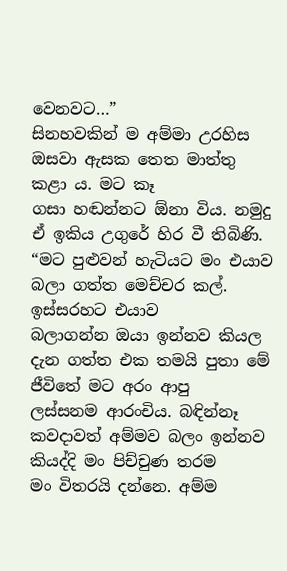වෙනවට…”
සිනහවකින් ම අම්මා උරහිස ඔසවා ඇසක තෙත මාත්තු කළා ය. මට කෑ
ගසා හඬන්නට ඕනා විය. නමුදු ඒ ඉකිය උගුරේ හිර වී තිබිණි.
“මට පුළුවන් හැටියට මං එයාව බලා ගත්ත මෙච්චර කල්. ඉස්සරහට එයාව
බලාගන්න ඔයා ඉන්නව කියල දැන ගත්ත එක තමයි පුතා මේ ජීවිතේ මට අරං ආපු
ලස්සනම ආරංචිය. බඳින්නෑ කවදාවත් අම්මව බලං ඉන්නව කියද්දි මං පිච්චුණ තරම
මං විතරයි දන්නෙ. අම්ම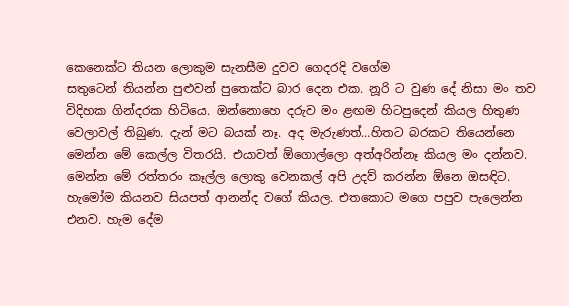කෙනෙක්ට තියන ලොකුම සැනසීම දුවව ගෙදරදි වගේම
සතුටෙන් තියන්න පුළුවන් පුතෙක්ට බාර දෙන එක. නූරි ට වුණ දේ නිසා මං තව
විදිහක ගින්දරක හිටියෙ. ඔන්නොහෙ දරුව මං ළඟම හිටපුදෙන් කියල හිතුණ
වෙලාවල් තිබුණ. දැන් මට බයක් නෑ. අද මැරුණත්…හිතට බරකට තියෙන්නෙ
මෙන්න මේ කෙල්ල විතරයි. එයාවත් ඕගොල්ලො අත්අරින්නෑ කියල මං දන්නව.
මෙන්න මේ රත්තරං කෑල්ල ලොකු වෙනකල් අපි උදව් කරන්න ඕනෙ ඔසඳිට.
හැමෝම කියනව සියපත් ආනන්ද වගේ කියල. එතකොට මගෙ පපුව පැලෙන්න
එනව. හැම දේම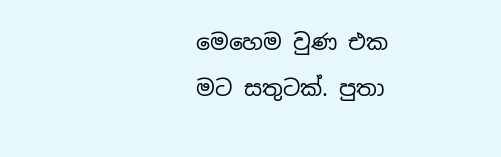මෙහෙම වුණ එක මට සතුටක්. පුතා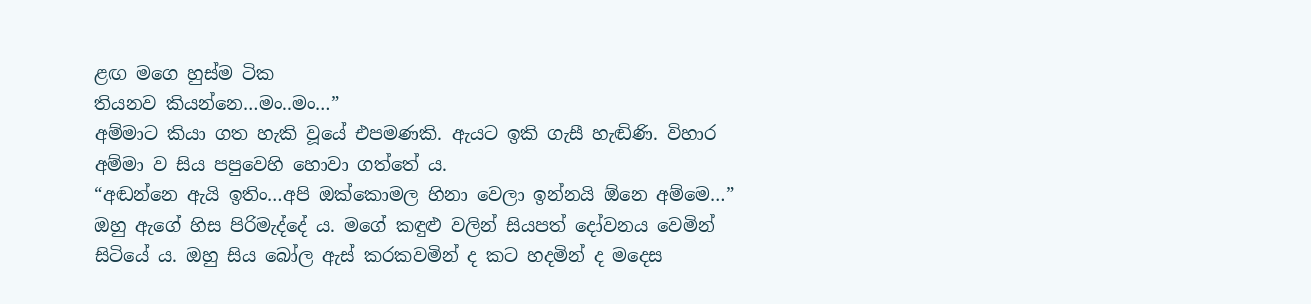ළඟ මගෙ හුස්ම ටික
තියනව කියන්නෙ…මං..මං…”
අම්මාට කියා ගත හැකි වූයේ එපමණකි. ඇයට ඉකි ගැසී හැඬිණි. විහාර
අම්මා ව සිය පපුවෙහි හොවා ගත්තේ ය.
“අඬන්නෙ ඇයි ඉතිං…අපි ඔක්කොමල හිනා වෙලා ඉන්නයි ඕනෙ අම්මෙ…”
ඔහු ඇගේ හිස පිරිමැද්දේ ය. මගේ කඳුළු වලින් සියපත් දෝවනය වෙමින්
සිටියේ ය. ඔහු සිය බෝල ඇස් කරකවමින් ද කට හදමින් ද මදෙස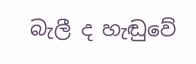බැලී ද හැඬුවේ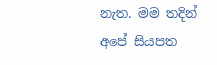නැත. මම තදින් අපේ සියපත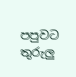පපුවට තුරුලු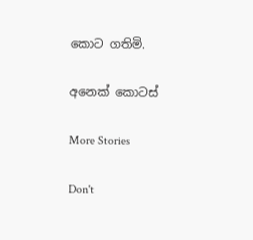කොට ගතිමි.

අනෙක් කොටස්

More Stories

Don't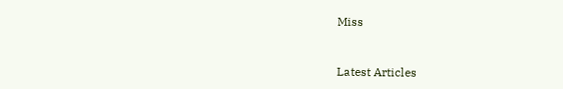Miss


Latest Articles